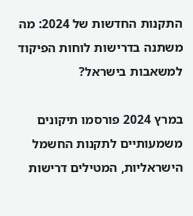התקנות החדשות של 2024: מה משתנה בדרישות לוחות הפיקוד למשאבות בישראל?

במרץ 2024 פורסמו תיקונים משמעותיים לתקנות החשמל הישראליות, המטילים דרישות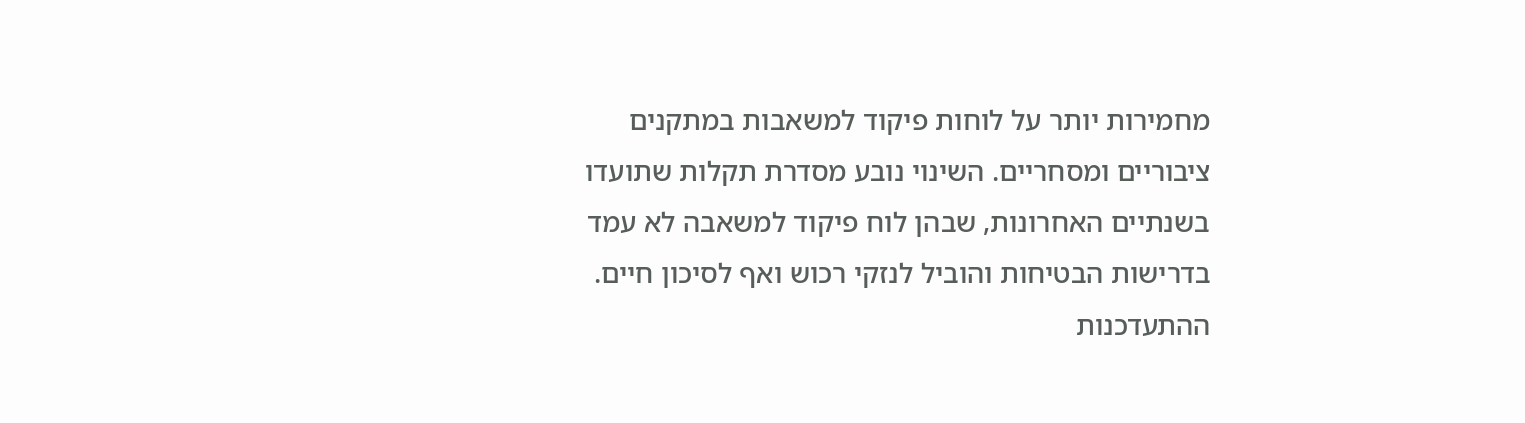מחמירות יותר על לוחות פיקוד למשאבות במתקנים ציבוריים ומסחריים. השינוי נובע מסדרת תקלות שתועדו בשנתיים האחרונות, שבהן לוח פיקוד למשאבה לא עמד בדרישות הבטיחות והוביל לנזקי רכוש ואף לסיכון חיים. ההתעדכנות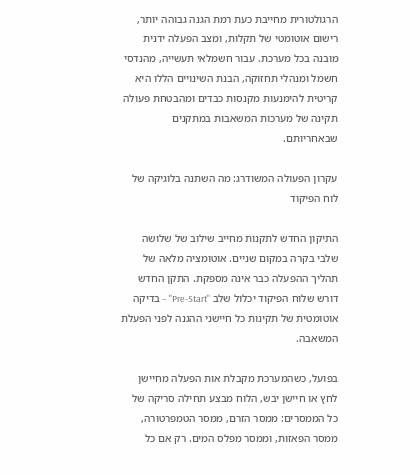הרגולטורית מחייבת כעת רמת הגנה גבוהה יותר, רישום אוטומטי של תקלות, ומצב הפעלה ידנית מובנה בכל מערכת. עבור חשמלאי תעשייה, מהנדסי חשמל ומנהלי תחזוקה, הבנת השינויים הללו היא קריטית להימנעות מקנסות כבדים ומהבטחת פעולה תקינה של מערכות המשאבות במתקנים שבאחריותם.

עקרון הפעולה המשודרג: מה השתנה בלוגיקה של לוח הפיקוד

התיקון החדש לתקנות מחייב שילוב של שלושה שלבי בקרה במקום שניים. אוטומציה מלאה של תהליך ההפעלה כבר אינה מספקת. התקן החדש דורש שלוח הפיקוד יכלול שלב "Pre-Start" – בדיקה אוטומטית של תקינות כל חיישני ההגנה לפני הפעלת המשאבה.

בפועל, כשהמערכת מקבלת אות הפעלה מחיישן לחץ או חיישן יבש, הלוח מבצע תחילה סריקה של כל הממסרים: ממסר הזרם, ממסר הטמפרטורה, ממסר הפאזות, וממסר מפלס המים. רק אם כל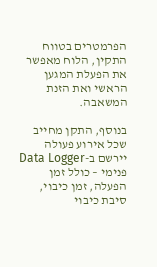הפרמטרים בטווח התקין, הלוח מאפשר את הפעלת המגען הראשי ואת הזנת המשאבה.

בנוסף, התקן מחייב שכל אירוע פעולה יירשם ב-Data Logger פנימי – כולל זמן הפעלה, זמן כיבוי, סיבת כיבוי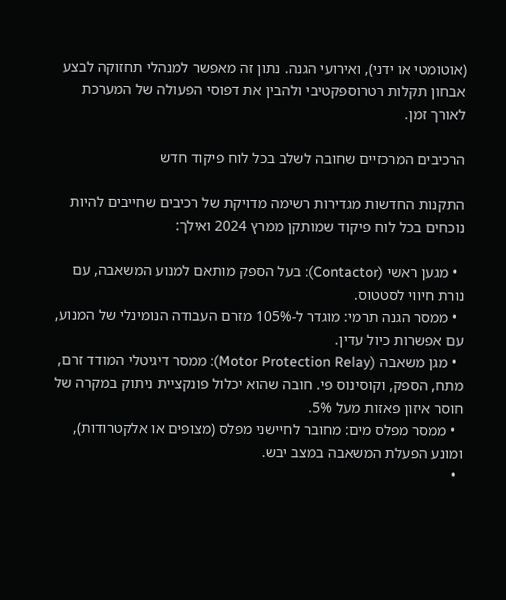(אוטומטי או ידני), ואירועי הגנה. נתון זה מאפשר למנהלי תחזוקה לבצע אבחון תקלות רטרוספקטיבי ולהבין את דפוסי הפעולה של המערכת לאורך זמן.

הרכיבים המרכזיים שחובה לשלב בכל לוח פיקוד חדש

התקנות החדשות מגדירות רשימה מדויקת של רכיבים שחייבים להיות נוכחים בכל לוח פיקוד שמותקן ממרץ 2024 ואילך:

  • מגען ראשי (Contactor): בעל הספק מותאם למנוע המשאבה, עם נורת חיווי לסטטוס.
  • ממסר הגנה תרמי: מוגדר ל-105% מזרם העבודה הנומינלי של המנוע, עם אפשרות כיול עדין.
  • מגן משאבה (Motor Protection Relay): ממסר דיגיטלי המודד זרם, מתח, הספק, וקוסינוס פי. חובה שהוא יכלול פונקציית ניתוק במקרה של חוסר איזון פאזות מעל 5%.
  • ממסר מפלס מים: מחובר לחיישני מפלס (מצופים או אלקטרודות), ומונע הפעלת המשאבה במצב יבש.
  •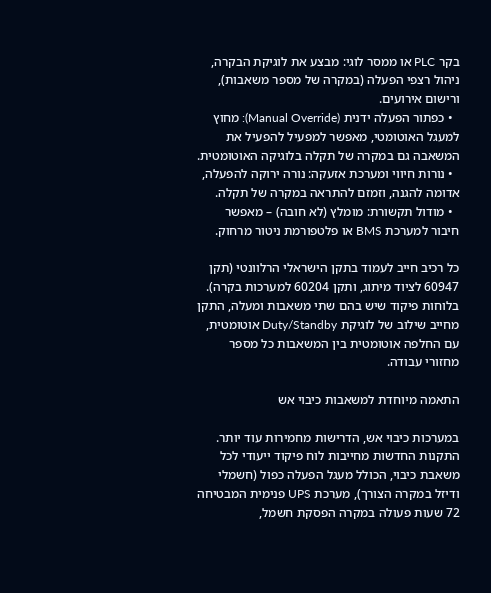בקר PLC או ממסר לוגי: מבצע את לוגיקת הבקרה, ניהול רצפי הפעלה (במקרה של מספר משאבות), ורישום אירועים.
  • כפתור הפעלה ידנית (Manual Override): מחוץ למעגל האוטומטי, מאפשר למפעיל להפעיל את המשאבה גם במקרה של תקלה בלוגיקה האוטומטית.
  • נורות חיווי ומערכת אזעקה: נורה ירוקה להפעלה, אדומה להגנה, וזמזם להתראה במקרה של תקלה.
  • מודול תקשורת: מומלץ (לא חובה) – מאפשר חיבור למערכת BMS או פלטפורמת ניטור מרחוק.

כל רכיב חייב לעמוד בתקן הישראלי הרלוונטי (תקן 60947 לציוד מיתוג, ותקן 60204 למערכות בקרה). בלוחות פיקוד שיש בהם שתי משאבות ומעלה, התקן מחייב שילוב של לוגיקת Duty/Standby אוטומטית, עם החלפה אוטומטית בין המשאבות כל מספר מחזורי עבודה.

התאמה מיוחדת למשאבות כיבוי אש

במערכות כיבוי אש, הדרישות מחמירות עוד יותר. התקנות החדשות מחייבות לוח פיקוד ייעודי לכל משאבת כיבוי, הכולל מעגל הפעלה כפול (חשמלי ודיזל במקרה הצורך), מערכת UPS פנימית המבטיחה 72 שעות פעולה במקרה הפסקת חשמל,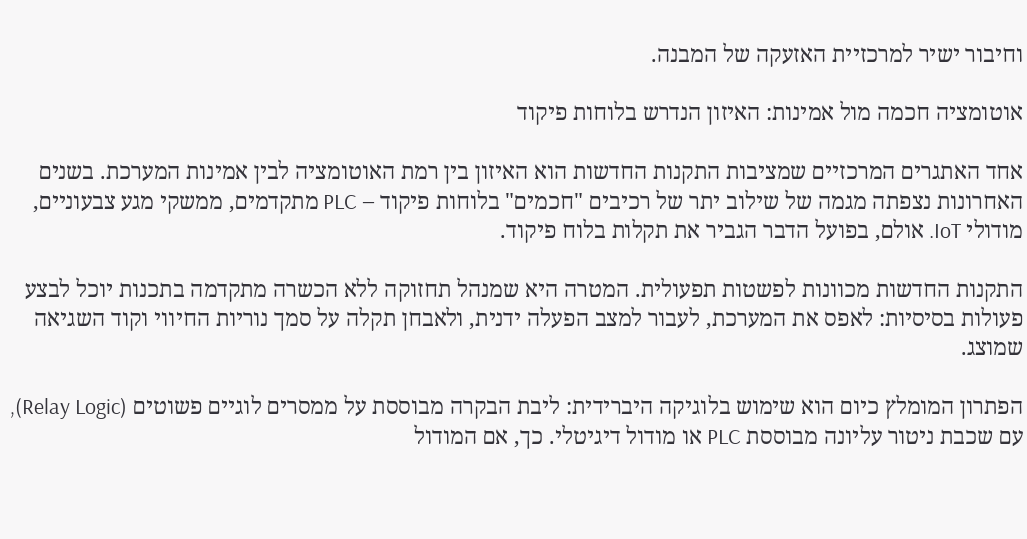וחיבור ישיר למרכזיית האזעקה של המבנה.

אוטומציה חכמה מול אמינות: האיזון הנדרש בלוחות פיקוד

אחד האתגרים המרכזיים שמציבות התקנות החדשות הוא האיזון בין רמת האוטומציה לבין אמינות המערכת. בשנים האחרונות נצפתה מגמה של שילוב יתר של רכיבים "חכמים" בלוחות פיקוד – PLC מתקדמים, ממשקי מגע צבעוניים, מודולי IoT. אולם, בפועל הדבר הגביר את תקלות בלוח פיקוד.

התקנות החדשות מכוונות לפשטות תפעולית. המטרה היא שמנהל תחזוקה ללא הכשרה מתקדמה בתכנות יוכל לבצע פעולות בסיסיות: לאפס את המערכת, לעבור למצב הפעלה ידנית, ולאבחן תקלה על סמך נוריות החיווי וקוד השגיאה שמוצג.

הפתרון המומלץ כיום הוא שימוש בלוגיקה היברידית: ליבת הבקרה מבוססת על ממסרים לוגיים פשוטים (Relay Logic), עם שכבת ניטור עליונה מבוססת PLC או מודול דיגיטלי. כך, אם המודול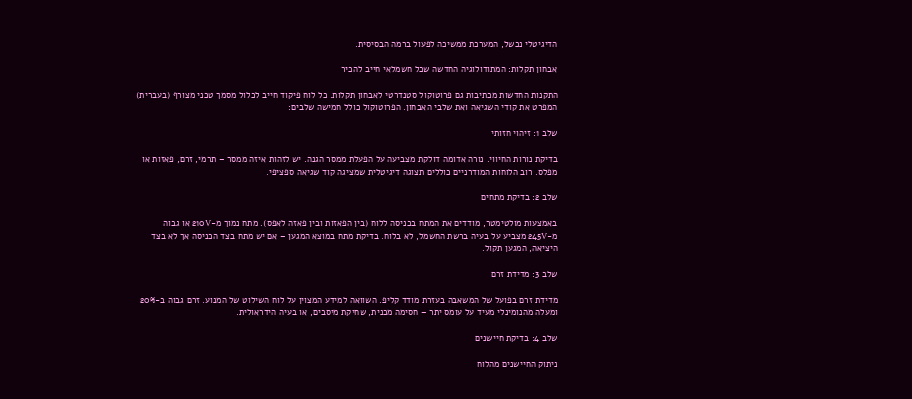הדיגיטלי נכשל, המערכת ממשיכה לפעול ברמה הבסיסית.

אבחון תקלות: המתודולוגיה החדשה שכל חשמלאי חייב להכיר

התקנות החדשות מכתיבות גם פרוטוקול סטנדרטי לאבחון תקלות. כל לוח פיקוד חייב לכלול מסמך טכני מצורף (בעברית) המפרט את קודי השגיאה ואת שלבי האבחון. הפרוטוקול כולל חמישה שלבים:

שלב 1: זיהוי חזותי

בדיקת נורות החיווי. נורה אדומה דולקת מצביעה על הפעלת ממסר הגנה. יש לזהות איזה ממסר – תרמי, זרם, פאזות או מפלס. רוב הלוחות המודרניים כוללים תצוגה דיגיטלית שמציגה קוד שגיאה ספציפי.

שלב 2: בדיקת מתחים

באמצעות מולטימטר, מודדים את המתח בכניסה ללוח (בין הפאזות ובין פאזה לאפס). מתח נמוך מ-210V או גבוה מ-245V מצביע על בעיה ברשת החשמל, לא בלוח. בדיקת מתח במוצא המגען – אם יש מתח בצד הכניסה אך לא בצד היציאה, המגען תקול.

שלב 3: מדידת זרם

מדידת זרם בפועל של המשאבה בעזרת מודד קליפ. השוואה למידע המצוין על לוח השילוט של המנוע. זרם גבוה ב-20% ומעלה מהנומינלי מעיד על עומס יתר – חסימה מכנית, שחיקת מיסבים, או בעיה הידראולית.

שלב 4: בדיקת חיישנים

ניתוק החיישנים מהלוח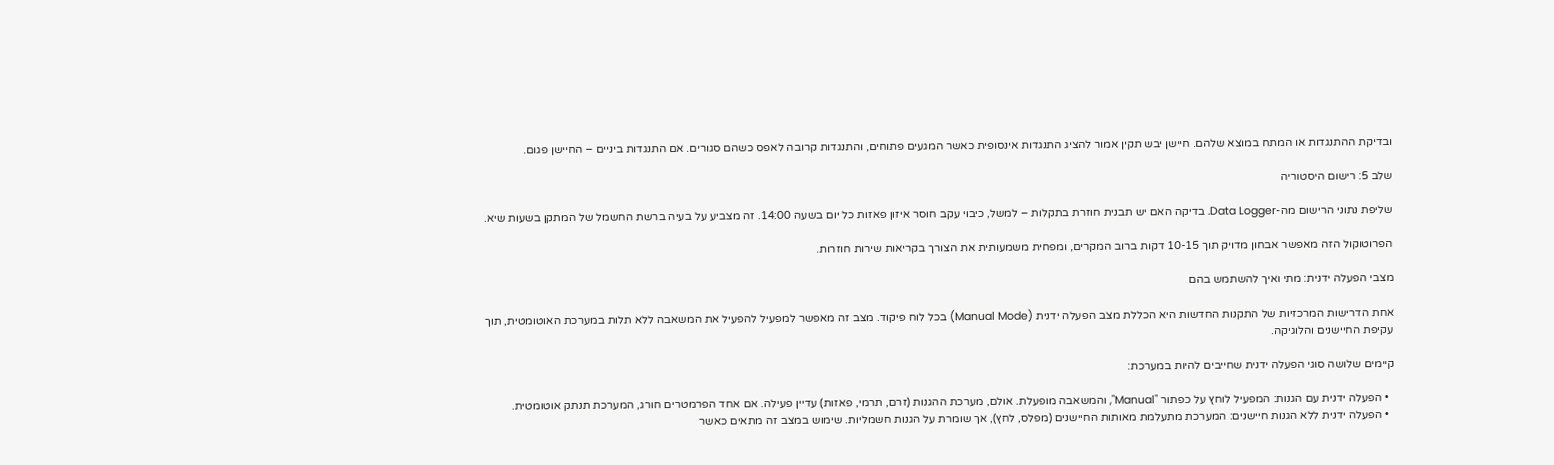ובדיקת ההתנגדות או המתח במוצא שלהם. חיישן יבש תקין אמור להציג התנגדות אינסופית כאשר המגעים פתוחים, והתנגדות קרובה לאפס כשהם סגורים. אם התנגדות ביניים – החיישן פגום.

שלב 5: רישום היסטוריה

שליפת נתוני הרישום מה-Data Logger. בדיקה האם יש תבנית חוזרת בתקלות – למשל, כיבוי עקב חוסר איזון פאזות כל יום בשעה 14:00. זה מצביע על בעיה ברשת החשמל של המתקן בשעות שיא.

הפרוטוקול הזה מאפשר אבחון מדויק תוך 10-15 דקות ברוב המקרים, ומפחית משמעותית את הצורך בקריאות שירות חוזרות.

מצבי הפעלה ידנית: מתי ואיך להשתמש בהם

אחת הדרישות המרכזיות של התקנות החדשות היא הכללת מצב הפעלה ידנית (Manual Mode) בכל לוח פיקוד. מצב זה מאפשר למפעיל להפעיל את המשאבה ללא תלות במערכת האוטומטית, תוך עקיפת החיישנים והלוגיקה.

קיימים שלושה סוגי הפעלה ידנית שחייבים להיות במערכת:

  • הפעלה ידנית עם הגנות: המפעיל לוחץ על כפתור "Manual", והמשאבה מופעלת. אולם, מערכת ההגנות (זרם, תרמי, פאזות) עדיין פעילה. אם אחד הפרמטרים חורג, המערכת תנתק אוטומטית.
  • הפעלה ידנית ללא הגנות חיישנים: המערכת מתעלמת מאותות החיישנים (מפלס, לחץ), אך שומרת על הגנות חשמליות. שימוש במצב זה מתאים כאשר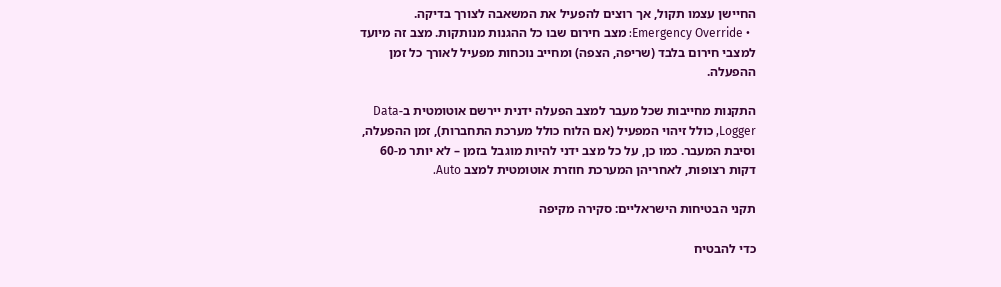החיישן עצמו תקול, אך רוצים להפעיל את המשאבה לצורך בדיקה.
  • Emergency Override: מצב חירום שבו כל ההגנות מנותקות. מצב זה מיועד למצבי חירום בלבד (שריפה, הצפה) ומחייב נוכחות מפעיל לאורך כל זמן ההפעלה.

התקנות מחייבות שכל מעבר למצב הפעלה ידנית יירשם אוטומטית ב-Data Logger, כולל זיהוי המפעיל (אם הלוח כולל מערכת התחברות), זמן ההפעלה, וסיבת המעבר. כמו כן, על כל מצב ידני להיות מוגבל בזמן – לא יותר מ-60 דקות רצופות, לאחריהן המערכת חוזרת אוטומטית למצב Auto.

תקני הבטיחות הישראליים: סקירה מקיפה

כדי להבטיח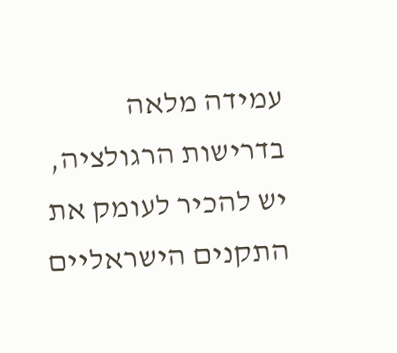עמידה מלאה בדרישות הרגולציה, יש להכיר לעומק את התקנים הישראליים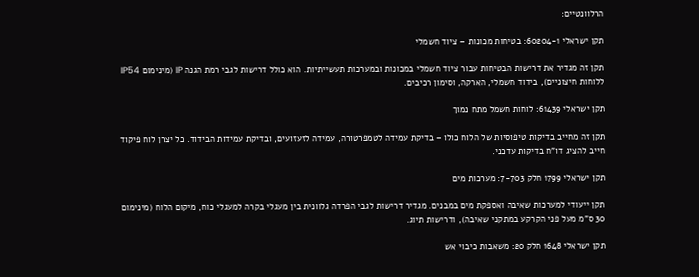הרלוונטיים:

תקן ישראלי 60204-1: בטיחות מכונות – ציוד חשמלי

תקן זה מגדיר את דרישות הבטיחות עבור ציוד חשמלי במכונות ובמערכות תעשייתיות. הוא כולל דרישות לגבי רמת הגנה IP (מינימום IP54 ללוחות חיצוניים), בידוד חשמלי, הארקה, וסימון רכיבים.

תקן ישראלי 61439: לוחות חשמל מתח נמוך

תקן זה מחייב בדיקות טיפוסיות של הלוח כולו – בדיקת עמידה לטמפרטורה, עמידה לזעזועים, ובדיקת עמידות הבידוד. כל יצרן לוח פיקוד חייב להציג דו"ח בדיקות עדכני.

תקן ישראלי 1799 חלק 7-703: מערכות מים

תקן ייעודי למערכות שאיבה ואספקת מים במבנים. מגדיר דרישות לגבי הפרדה גלוונית בין מעגלי בקרה למעגלי כוח, מיקום הלוח (מינימום 30 ס"מ מעל פני הקרקע במתקני שאיבה), ודרישות תיוג.

תקן ישראלי 1648 חלק 20: משאבות כיבוי אש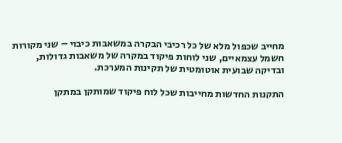מחייב שכפול מלא של כל רכיבי הבקרה במשאבות כיבוי – שני מקורות חשמל עצמאיים, שני לוחות פיקוד במקרה של משאבות גדולות, ובדיקה שבועית אוטומטית של תקינות המערכת.

התקנות החדשות מחייבות שכל לוח פיקוד שמותקן במתקן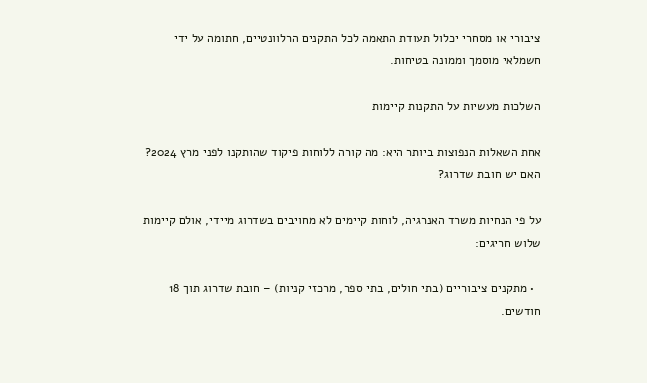ציבורי או מסחרי יכלול תעודת התאמה לכל התקנים הרלוונטיים, חתומה על ידי חשמלאי מוסמך וממונה בטיחות.

השלכות מעשיות על התקנות קיימות

אחת השאלות הנפוצות ביותר היא: מה קורה ללוחות פיקוד שהותקנו לפני מרץ 2024? האם יש חובת שדרוג?

על פי הנחיות משרד האנרגיה, לוחות קיימים לא מחויבים בשדרוג מיידי, אולם קיימות שלוש חריגים:

  • מתקנים ציבוריים (בתי חולים, בתי ספר, מרכזי קניות) – חובת שדרוג תוך 18 חודשים.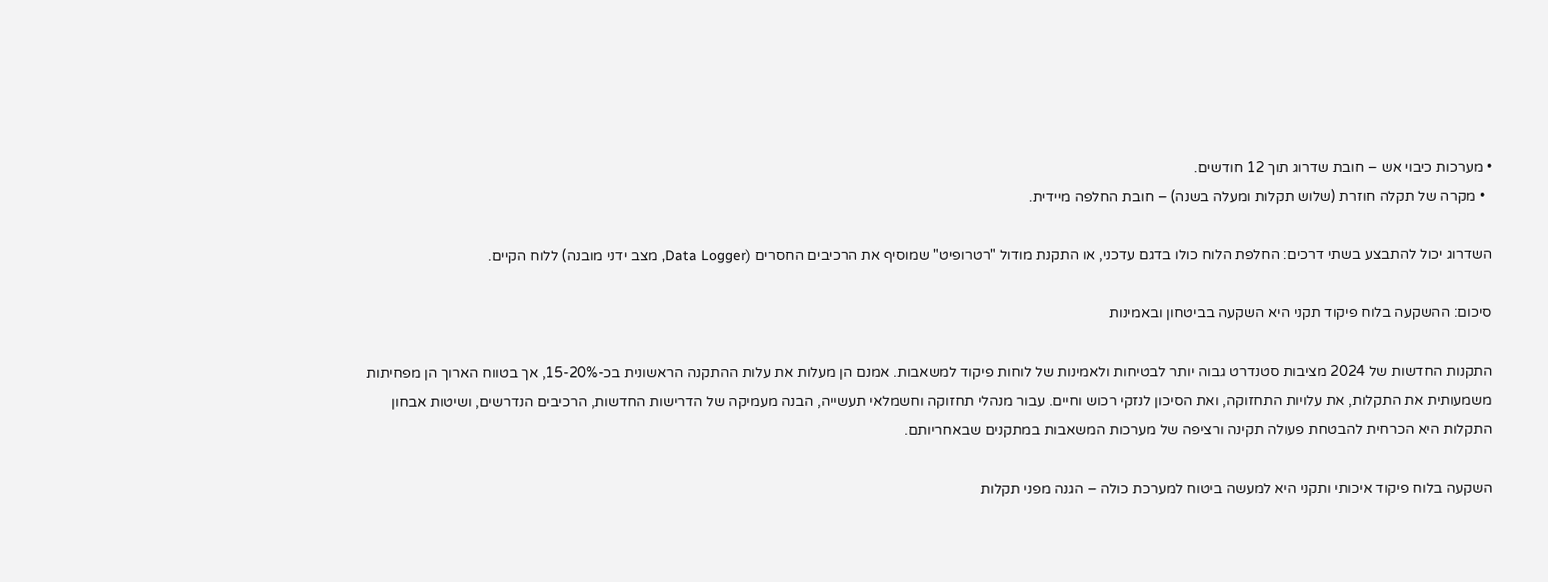• מערכות כיבוי אש – חובת שדרוג תוך 12 חודשים.
  • מקרה של תקלה חוזרת (שלוש תקלות ומעלה בשנה) – חובת החלפה מיידית.

השדרוג יכול להתבצע בשתי דרכים: החלפת הלוח כולו בדגם עדכני, או התקנת מודול "רטרופיט" שמוסיף את הרכיבים החסרים (Data Logger, מצב ידני מובנה) ללוח הקיים.

סיכום: ההשקעה בלוח פיקוד תקני היא השקעה בביטחון ובאמינות

התקנות החדשות של 2024 מציבות סטנדרט גבוה יותר לבטיחות ולאמינות של לוחות פיקוד למשאבות. אמנם הן מעלות את עלות ההתקנה הראשונית בכ-15-20%, אך בטווח הארוך הן מפחיתות משמעותית את התקלות, את עלויות התחזוקה, ואת הסיכון לנזקי רכוש וחיים. עבור מנהלי תחזוקה וחשמלאי תעשייה, הבנה מעמיקה של הדרישות החדשות, הרכיבים הנדרשים, ושיטות אבחון התקלות היא הכרחית להבטחת פעולה תקינה ורציפה של מערכות המשאבות במתקנים שבאחריותם.

השקעה בלוח פיקוד איכותי ותקני היא למעשה ביטוח למערכת כולה – הגנה מפני תקלות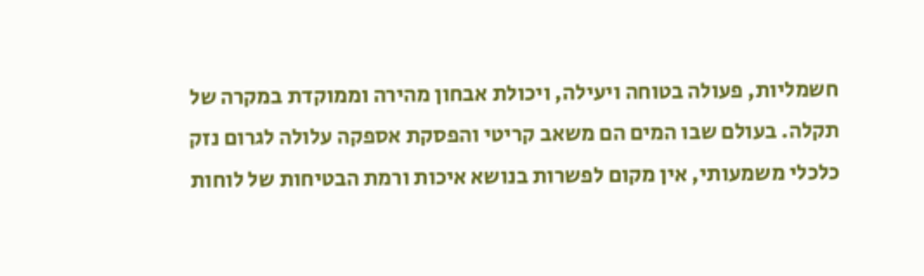חשמליות, פעולה בטוחה ויעילה, ויכולת אבחון מהירה וממוקדת במקרה של תקלה. בעולם שבו המים הם משאב קריטי והפסקת אספקה עלולה לגרום נזק כלכלי משמעותי, אין מקום לפשרות בנושא איכות ורמת הבטיחות של לוחות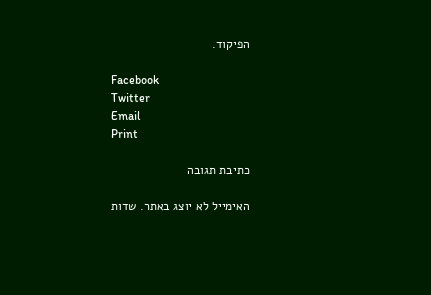הפיקוד.

Facebook
Twitter
Email
Print

כתיבת תגובה

האימייל לא יוצג באתר. שדות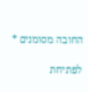החובה מסומנים *

לפתיחת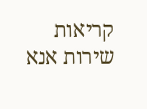קריאות שירות אנא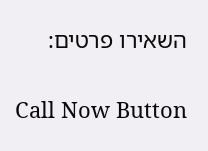השאירו פרטים:

Call Now Button